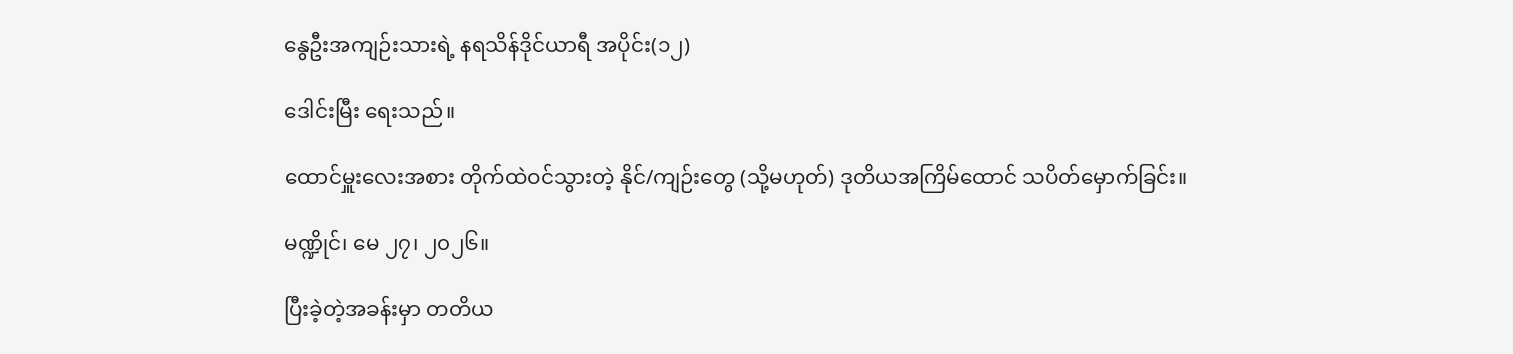နွေဦးအကျဉ်းသားရဲ့ နရသိန်ဒိုင်ယာရီ အပိုင်း(၁၂)

ဒေါင်းမြီး ရေးသည်။

ထောင်မှူးလေးအစား တိုက်ထဲဝင်သွားတဲ့ နိုင်/ကျဉ်းတွေ (သို့မဟုတ်) ဒုတိယအကြိမ်ထောင် သပိတ်မှောက်ခြင်း။

မဏ္ဍိုင်၊ မေ ၂၇၊ ၂၀၂၆။

ပြီးခဲ့တဲ့အခန်းမှာ တတိယ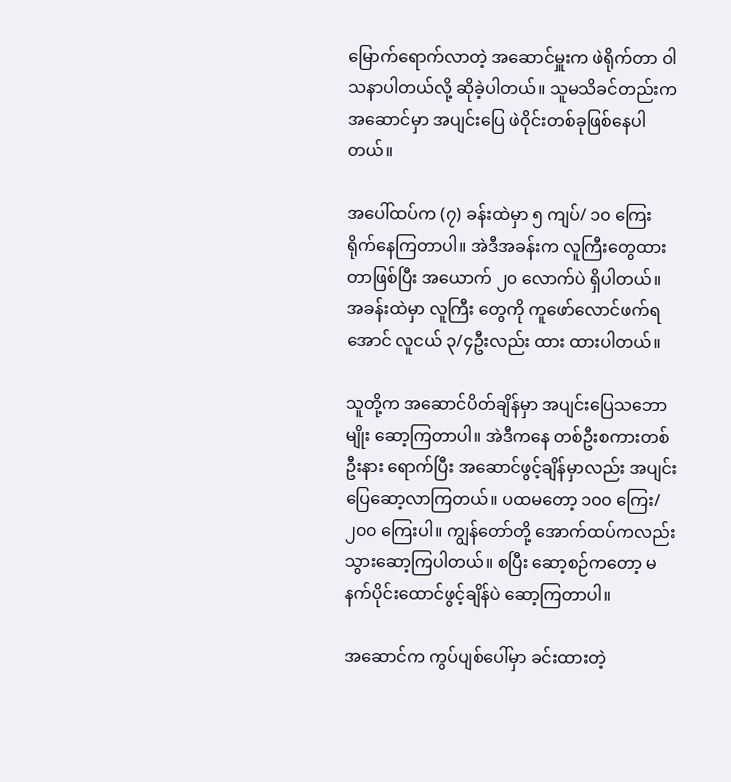မြောက်ရောက်လာတဲ့ အဆောင်မှူးက ဖဲရိုက်တာ ဝါသနာပါတယ်လို့ ဆိုခဲ့ပါတယ်။ သူမသိခင်တည်းက အဆောင်မှာ အပျင်းပြေ ဖဲဝိုင်းတစ်ခုဖြစ်နေပါတယ်။

အပေါ်ထပ်က (၇) ခန်းထဲမှာ ၅ ကျပ်/ ၁၀ ကြေး ရိုက်နေကြတာပါ။ အဲဒီအခန်းက လူကြီးတွေထားတာဖြစ်ပြီး အယောက် ၂၀ လောက်ပဲ ရှိပါတယ်။ အခန်းထဲမှာ လူကြီး တွေကို ကူဖော်လောင်ဖက်ရအောင် လူငယ် ၃/၄ဦးလည်း ထား ထားပါတယ်။

သူတို့က အဆောင်ပိတ်ချိန်မှာ အပျင်းပြေသဘောမျိုး ဆော့ကြတာပါ။ အဲဒီကနေ တစ်ဦးစကားတစ်ဦးနား ရောက်ပြီး အဆောင်ဖွင့်ချိန်မှာလည်း အပျင်းပြေဆော့လာကြတယ်။ ပထမတော့ ၁၀၀ ကြေး/ ၂၀၀ ကြေးပါ။ ကျွန်တော်တို့ အောက်ထပ်ကလည်း သွားဆော့ကြပါတယ်။ စပြီး ဆော့စဉ်ကတော့ မနက်ပိုင်းထောင်ဖွင့်ချိန်ပဲ ဆော့ကြတာပါ။

အဆောင်က ကွပ်ပျစ်ပေါ်မှာ ခင်းထားတဲ့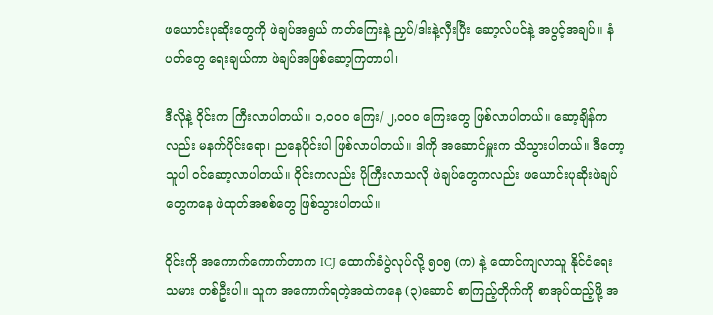ဖယောင်းပုဆိုးတွေကို ဖဲချပ်အရွယ် ကတ်ကြေးနဲ့ ညှပ်/ဒါးနဲ့လှီးပြီး ဆော့လ်ပင်နဲ့ အပွင့်အချပ်။ နံပတ်တွေ ရေးချယ်ကာ ဖဲချပ်အဖြစ်ဆော့ကြတာပါ၊

ဒီလိုနဲ့ ဝိုင်းက ကြီးလာပါတယ်။ ၁,၀၀၀ ကြေး/ ၂,၀၀၀ ကြေးတွေ ဖြစ်လာပါတယ်။ ဆော့ချိန်ကလည်း မနက်ပိုင်းရော၊ ညနေပိုင်းပါ ဖြစ်လာပါတယ်။ ဒါကို အဆောင်မှူးက သိသွားပါတယ်။ ဒီတော့ သူပါ ဝင်ဆော့လာပါတယ်။ ဝိုင်းကလည်း ပိုကြီးလာသလို ဖဲချပ်တွေကလည်း ဖယောင်းပုဆိုးဖဲချပ်တွေကနေ ဖဲထုတ်အစစ်တွေ ဖြစ်သွားပါတယ်။

ဝိုင်းကို အကောက်ကောက်တာက ICJ ထောက်ခံပွဲလုပ်လို့ ၅၀၅ (က) နဲ့ ထောင်ကျလာသူ နိုင်ငံရေးသမား တစ်ဦးပါ။ သူက အကောက်ရတဲ့အထဲကနေ (၃)ဆောင် စာကြည့်တိုက်ကို စာအုပ်ထည့်ဖို့ အ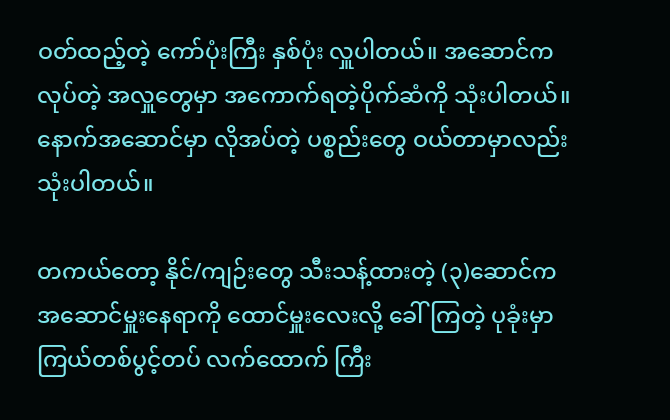ဝတ်ထည့်တဲ့ ကော်ပုံးကြီး နှစ်ပုံး လှူပါတယ်။ အဆောင်က လုပ်တဲ့ အလှူတွေမှာ အကောက်ရတဲ့ပိုက်ဆံကို သုံးပါတယ်။ နောက်အဆောင်မှာ လိုအပ်တဲ့ ပစ္စည်းတွေ ဝယ်တာမှာလည်း သုံးပါတယ်။

တကယ်တော့ နိုင်/ကျဉ်းတွေ သီးသန့်ထားတဲ့ (၃)ဆောင်က အဆောင်မှူးနေရာကို ထောင်မှူးလေးလို့ ခေါ်ကြတဲ့ ပုခုံးမှာ ကြယ်တစ်ပွင့်တပ် လက်ထောက် ကြီး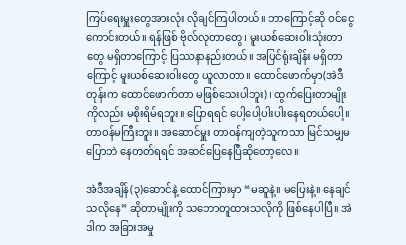ကြပ်ရေးမှူးတွေအားလုံး လိုချင်ကြပါတယ်။ ဘာကြောင့်ဆို ဝင်ငွေကောင်းတယ်။ ရန်ဖြစ် ဗိုလ်လုတာတွေ၊ မူးယစ်ဆေးဝါးသုံးတာတွေ မရှိတာကြောင့် ပြဿနာနည်းတယ်။ အပြင်ရုံးချိန်း မရှိတာကြောင့် မူးယစ်ဆေးဝါးတွေ ယူလာတာ။ ထောင်ဖောက်မှာ(အဲဒီတုန်းက ထောင်ဖောက်တာ မဖြစ်သေးပါဘူး)၊ ထွက်ပြေးတာမျိုးကိုလည်း မစိုးရိမ်ရဘူး။ ပြောရရင် ပေါ့ပေါ့ပါးပါးနေရတယ်ပေါ့။ တာဝန်မကြီးဘူး။ အဆောင်မှူး တာဝန်ကျတဲ့သူကသာ မြင်သမျှမပြောဘဲ နေတတ်ရရင် အဆင်ပြေနေပြီဆိုတော့လေ။

အဲဒီအချိန်(၃)ဆောင်နဲ့ ထောင်ကြားမှာ “မဆူနဲ့။ မပြေးနဲ့။ နေချင်သလိုနေ” ဆိုတာမျိုးကို သဘောတူထားသလိုကို ဖြစ်နေပါပြီ။ အဲဒါက အခြားအမှု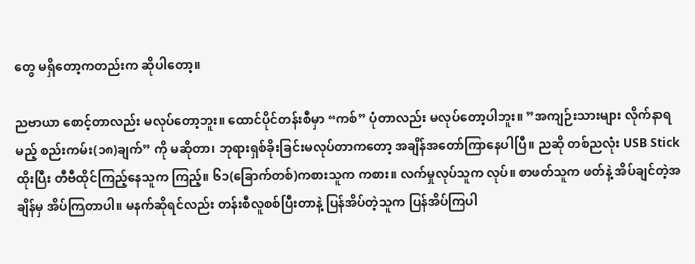တွေ မရှိတော့ကတည်းက ဆိုပါတော့။

ညဗာယာ စောင့်တာလည်း မလုပ်တော့ဘူး။ ထောင်ပိုင်တန်းစီမှာ “ကစ်” ပုံတာလည်း မလုပ်တော့ပါဘူး။ ”အကျဉ်းသားများ လိုက်နာရမည့် စည်းကမ်း(၁၈)ချက်” ကို မဆိုတာ၊ ဘုရားရှစ်ခိုးခြင်းမလုပ်တာကတော့ အချိန်အတော်ကြာနေပါပြီ။ ညဆို တစ်ညလုံး USB Stick ထိုးပြီး တီဗီထိုင်ကြည့်နေသူက ကြည့်။ ၆၁(ခြောက်တစ်)ကစားသူက ကစား။ လက်မှုလုပ်သူက လုပ်။ စာဖတ်သူက ဖတ်နဲ့ အိပ်ချင်တဲ့အချိန်မှ အိပ်ကြတာပါ။ မနက်ဆိုရင်လည်း တန်းစီလူစစ်ပြီးတာနဲ့ ပြန်အိပ်တဲ့သူက ပြန်အိပ်ကြပါ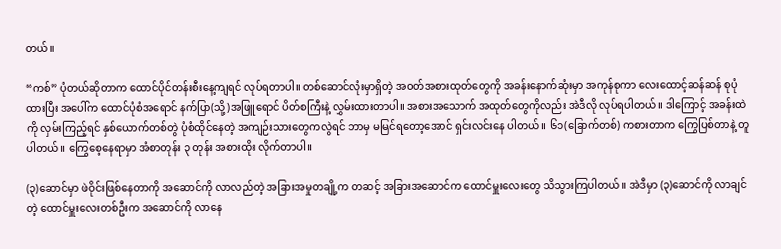တယ်။

“ကစ်” ပုံတယ်ဆိုတာက ထောင်ပိုင်တန်းစီးနေ့ကျရင် လုပ်ရတာပါ။ တစ်ဆောင်လုံးမှာရှိတဲ့ အဝတ်အစားထုတ်တွေကို အခန်းနောက်ဆုံးမှာ အကုန်စုကာ လေးထောင့်ဆန်ဆန် စုပုံထားပြီး အပေါ်က ထောင်ပုံစံအရောင် နက်ပြာ(သို့)အဖြူရောင် ပိတ်စကြီးနဲ့ လွှမ်းထားတာပါ။ အစားအသောက် အထုတ်တွေကိုလည်း အဲဒီလို လုပ်ရပါတယ်။ ဒါကြောင့် အခန်းထဲကို လှမ်းကြည့်ရင် နှစ်ယောက်တစ်တွဲ ပုံစံထိုင်နေတဲ့ အကျဉ်းသားတွေကလွဲရင် ဘာမှ မမြင်ရတော့အောင် ရှင်းလင်းနေ ပါတယ်။ ၆၁(ခြောက်တစ်) ကစားတာက ကြွေပြစ်တာနဲ့ တူပါတယ်။ ကြွေစေ့နေရာမှာ အံစာတုန်း ၃ တုန်း အစားထိုး လိုက်တာပါ။

(၃)ဆောင်မှာ ဖဲဝိုင်းဖြစ်နေတာကို အဆောင်ကို လာလည်တဲ့ အခြားအမှုတချို့က တဆင့် အခြားအဆောင်က ထောင်မှူးလေးတွေ သိသွားကြပါတယ်။ အဲဒီမှာ (၃)ဆောင်ကို လာချင်တဲ့ ထောင်မှူးလေးတစ်ဦးက အဆောင်ကို လာနေ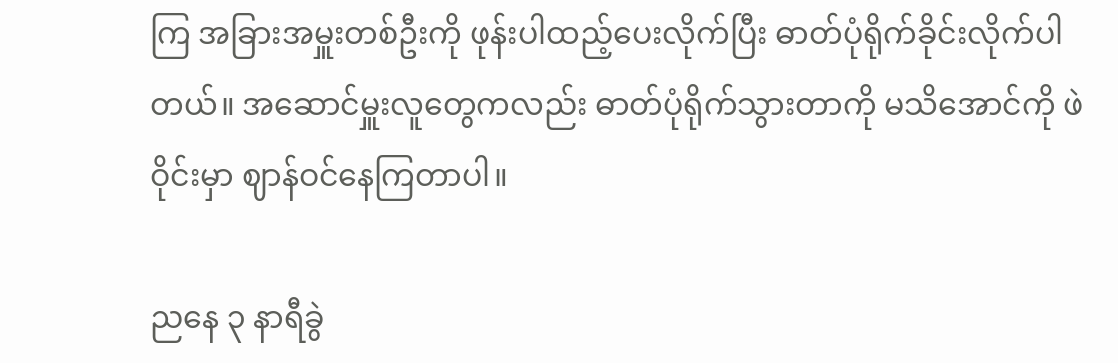ကြ အခြားအမှူးတစ်ဦးကို ဖုန်းပါထည့်ပေးလိုက်ပြီး ဓာတ်ပုံရိုက်ခိုင်းလိုက်ပါတယ်။ အဆောင်မှူးလူတွေကလည်း ဓာတ်ပုံရိုက်သွားတာကို မသိအောင်ကို ဖဲဝိုင်းမှာ ဈာန်ဝင်နေကြတာပါ။

ညနေ ၃ နာရီခွဲ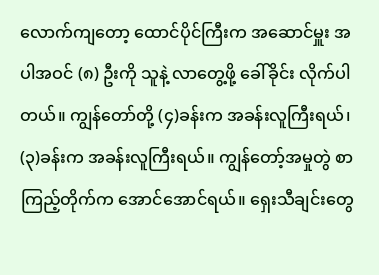လောက်ကျတော့ ထောင်ပိုင်ကြီးက အဆောင်မှူး အပါအဝင် (၈) ဦးကို သူနဲ့ လာတွေ့ဖို့ ခေါ်ခိုင်း လိုက်ပါတယ်။ ကျွန်တော်တို့ (၄)ခန်းက အခန်းလူကြီးရယ်၊ (၃)ခန်းက အခန်းလူကြီးရယ်။ ကျွန်တော့်အမှုတွဲ စာကြည့်တိုက်က အောင်အောင်ရယ်။ ရှေးသီချင်းတွေ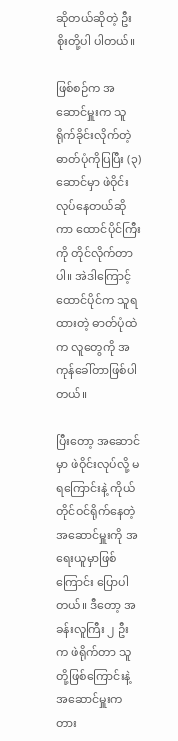ဆိုတယ်ဆိုတဲ့ ဦးစိုးတို့ပါ ပါတယ်။

ဖြစ်စဉ်က အဆောင်မှူးက သူရိုက်ခိုင်းလိုက်တဲ့ဓာတ်ပုံကိုပြပြီး (၃)ဆောင်မှာ ဖဲဝိုင်းလုပ်နေတယ်ဆိုကာ ထောင်ပိုင်ကြီးကို တိုင်လိုက်တာပါ။ အဲဒါကြောင့် ထောင်ပိုင်က သူရထားတဲ့ ဓာတ်ပုံထဲက လူတွေကို အကုန်ခေါ်တာဖြစ်ပါတယ်။

ပြီးတော့ အဆောင်မှာ ဖဲဝိုင်းလုပ်လို့ မရကြောင်းနဲ့ ကိုယ်တိုင်ဝင်ရိုက်နေတဲ့ အဆောင်မှူးကို အရေးယူမှာဖြစ်ကြောင်း ပြောပါတယ်။ ဒီတော့ အခန်းလူကြီး ၂ ဦးက ဖဲရိုက်တာ သူတို့ဖြစ်ကြောင်းနဲ့ အဆောင်မှူးက တား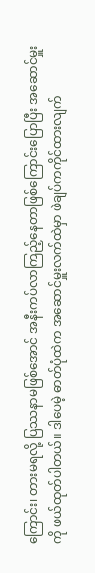ကြောင်း၊ တားမရလို့ ပြဿနာမဖြစ်အောင် အနီးကပ်လာကြည့်နေတာဖြစ်ကြောင်းပြောပြီး အဆောင်မှူးကို ဖယ်ထုတ်ပါတယ်။ ဒါပေမဲ့ ဓာတ်ပုံထဲက အဆောင်မှူးလက်ထဲမှာ ဖဲချပ်ကကိုင်ထားလျက်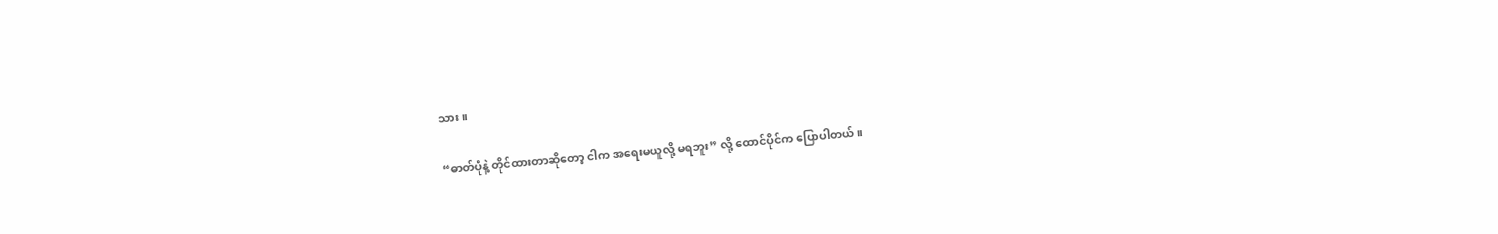သား။

“ဓာတ်ပုံနဲ့ တိုင်ထားတာဆိုတော့ ငါက အရေးမယူလို့ မရဘူး” လို့ ထောင်ပိုင်က ပြောပါတယ်။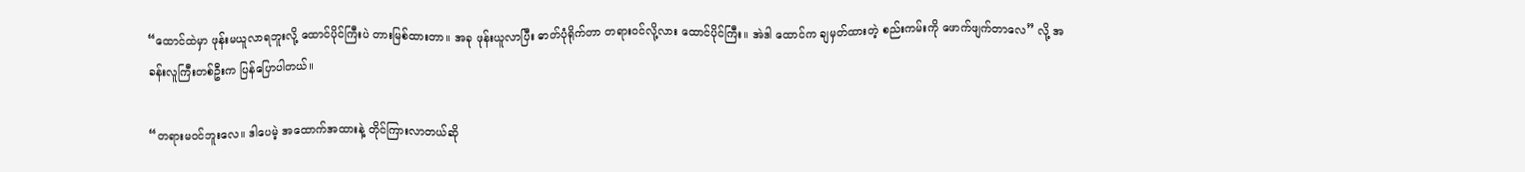“ထောင်ထဲမှာ ဖုန်းမယူလာရဘူးလို့ ထောင်ပိုင်ကြီးပဲ တားမြစ်ထားတာ။ အခု ဖုန်းယူလာပြီး ဓာတ်ပုံရိုက်တာ တရားဝင်လို့လား ထောင်ပိုင်ကြီး။ အဲဒါ ထောင်က ချမှတ်ထားတဲ့ စည်းကမ်းကို ဖောက်ဖျက်တာလေ” လို့ အခန်းလူကြီးတစ်ဦးက ပြန်ပြောပါတယ်။

“တရားမဝင်ဘူးလေ။ ဒါပေမဲ့ အထောက်အထားနဲ့ တိုင်ကြားလာတယ်ဆို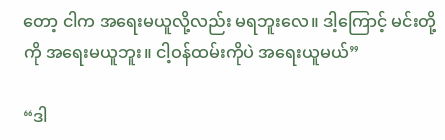တော့ ငါက အရေးမယူလို့လည်း မရဘူးလေ။ ဒါ့ကြောင့် မင်းတို့ကို အရေးမယူဘူး။ ငါ့ဝန်ထမ်းကိုပဲ အရေးယူမယ်”

“ဒါ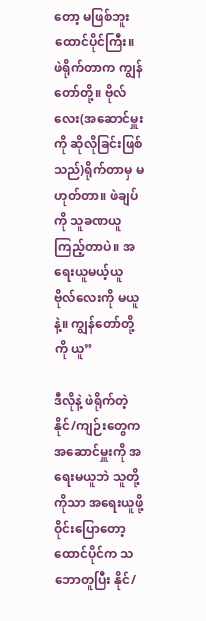တော့ မဖြစ်ဘူး ထောင်ပိုင်ကြီး။ ဖဲရိုက်တာက ကျွန်တော်တို့။ ဗိုလ်လေး(အဆောင်မှူးကို ဆိုလိုခြင်းဖြစ်သည်)ရိုက်တာမှ မဟုတ်တာ။ ဖဲချပ်ကို သူခဏယူကြည့်တာပဲ။ အရေးယူမယ့်ယူ ဗိုလ်လေးကို မယူနဲ့။ ကျွန်တော်တို့ကို ယူ”

ဒီလိုနဲ့ ဖဲရိုက်တဲ့ နိုင်/ကျဉ်းတွေက အဆောင်မှူးကို အရေးမယူဘဲ သူတို့ကိုသာ အရေးယူဖို့ ဝိုင်းပြောတော့ ထောင်ပိုင်က သဘောတူပြီး နိုင်/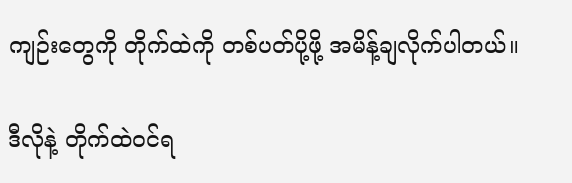ကျဉ်းတွေကို တိုက်ထဲကို တစ်ပတ်ပို့ဖို့ အမိန့်ချလိုက်ပါတယ်။

ဒီလိုနဲ့ တိုက်ထဲဝင်ရ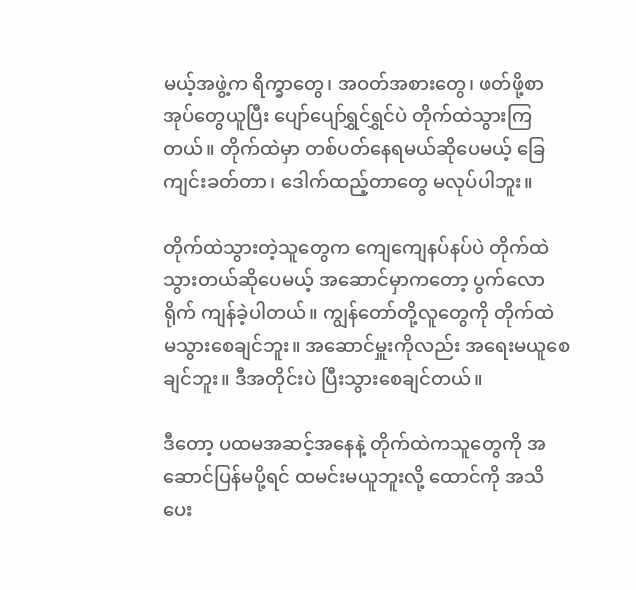မယ့်အဖွဲ့က ရိက္ခာတွေ၊ အဝတ်အစားတွေ၊ ဖတ်ဖို့စာအုပ်တွေယူပြီး ပျော်ပျော်ရွှင်ရွှင်ပဲ တိုက်ထဲသွားကြတယ်။ တိုက်ထဲမှာ တစ်ပတ်နေရမယ်ဆိုပေမယ့် ခြေကျင်းခတ်တာ၊ ဒေါက်ထည့်တာတွေ မလုပ်ပါဘူး။

တိုက်ထဲသွားတဲ့သူတွေက ကျေကျေနပ်နပ်ပဲ တိုက်ထဲသွားတယ်ဆိုပေမယ့် အဆောင်မှာကတော့ ပွက်လောရိုက် ကျန်ခဲ့ပါတယ်။ ကျွန်တော်တို့လူတွေကို တိုက်ထဲ မသွားစေချင်ဘူး။ အဆောင်မှူးကိုလည်း အရေးမယူစေချင်ဘူး။ ဒီအတိုင်းပဲ ပြီးသွားစေချင်တယ်။

ဒီတော့ ပထမအဆင့်အနေနဲ့ တိုက်ထဲကသူတွေကို အဆောင်ပြန်မပို့ရင် ထမင်းမယူဘူးလို့ ထောင်ကို အသိပေး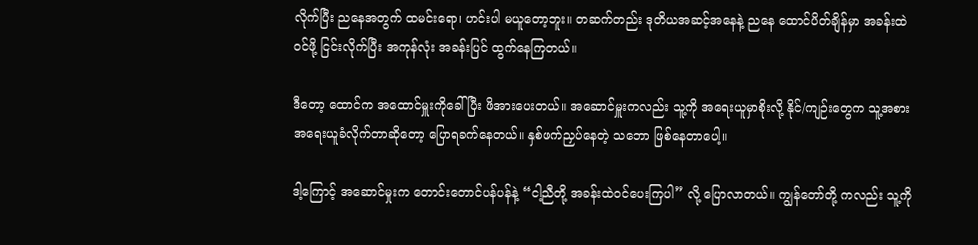လိုက်ပြီး ညနေအတွက် ထမင်းရော၊ ဟင်းပါ မယူတော့ဘူး။ တဆက်တည်း ဒုတိယအဆင့်အနေနဲ့ ညနေ ထောင်ပိတ်ချိန်မှာ အခန်းထဲဝင်ဖို့ ငြင်းလိုက်ပြီး အကုန်လုံး အခန်းပြင် ထွက်နေကြတယ်။

ဒီတော့ ထောင်က အထောင်မှူးကိုခေါ်ပြီး ဖိအားပေးတယ်။ အဆောင်မှူးကလည်း သူ့ကို အရေးယူမှာစိုးလို့ နိုင်/ကျဉ်းတွေက သူ့အစား အရေးယူခံလိုက်တာဆိုတော့ ပြောရခက်နေတယ်။ နှစ်ဖက်ညှပ်နေတဲ့ သဘော ဖြစ်နေတာပေါ့။

ဒါ့ကြောင့် အဆောင်မှုးက တောင်းတောင်ပန်ပန်နဲ့ “ငါ့ညီတို့ အခန်းထဲဝင်ပေးကြပါ” လို့ ပြောလာတယ်။ ကျွန်တော်တို့ ကလည်း သူ့ကို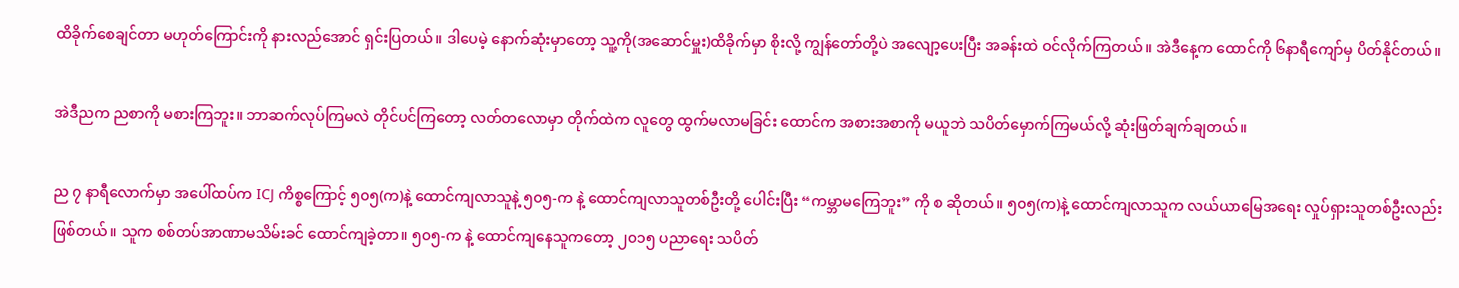ထိခိုက်စေချင်တာ မဟုတ်ကြောင်းကို နားလည်အောင် ရှင်းပြတယ်။ ဒါပေမဲ့ နောက်ဆုံးမှာတော့ သူ့ကို(အဆောင်မှူး)ထိခိုက်မှာ စိုးလို့ ကျွန်တော်တို့ပဲ အလျော့ပေးပြီး အခန်းထဲ ဝင်လိုက်ကြတယ်။ အဲဒီနေ့က ထောင်ကို ၆နာရီကျော်မှ ပိတ်နိုင်တယ်။

အဲဒီညက ညစာကို မစားကြဘူး။ ဘာဆက်လုပ်ကြမလဲ တိုင်ပင်ကြတော့ လတ်တလောမှာ တိုက်ထဲက လူတွေ ထွက်မလာမခြင်း ထောင်က အစားအစာကို မယူဘဲ သပိတ်မှောက်ကြမယ်လို့ ဆုံးဖြတ်ချက်ချတယ်။

ည ၇ နာရီလောက်မှာ အပေါ်ထပ်က ICJ ကိစ္စကြောင့် ၅၀၅(က)နဲ့ ထောင်ကျလာသူနဲ့ ၅၀၅-က နဲ့ ထောင်ကျလာသူတစ်ဦးတို့ ပေါင်းပြီး “ကမ္ဘာမကြေဘူး” ကို စ ဆိုတယ်။ ၅၀၅(က)နဲ့ ထောင်ကျလာသူက လယ်ယာမြေအရေး လှုပ်ရှားသူတစ်ဦးလည်း ဖြစ်တယ်။ သူက စစ်တပ်အာဏာမသိမ်းခင် ထောင်ကျခဲ့တာ။ ၅၀၅-က နဲ့ ထောင်ကျနေသူကတော့ ၂၀၁၅ ပညာရေး သပိတ်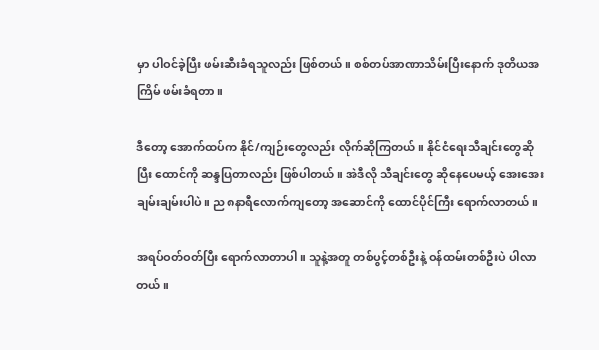မှာ ပါဝင်ခဲ့ပြီး ဖမ်းဆီးခံရသူလည်း ဖြစ်တယ်။ စစ်တပ်အာဏာသိမ်းပြီးနောက် ဒုတိယအကြိမ် ဖမ်းခံရတာ။

ဒီတော့ အောက်ထပ်က နိုင်/ကျဉ်းတွေလည်း လိုက်ဆိုကြတယ်။ နိုင်ငံရေးသီချင်းတွေဆိုပြီး ထောင်ကို ဆန္ဒပြတာလည်း ဖြစ်ပါတယ်။ အဲဒီလို သီချင်းတွေ ဆိုနေပေမယ့် အေးအေးချမ်းချမ်းပါပဲ။ ည ၈နာရီလောက်ကျတော့ အဆောင်ကို ထောင်ပိုင်ကြီး ရောက်လာတယ်။

အရပ်ဝတ်ဝတ်ပြီး ရောက်လာတာပါ။ သူနဲ့အတူ တစ်ပွင့်တစ်ဦးနဲ့ ဝန်ထမ်းတစ်ဦးပဲ ပါလာတယ်။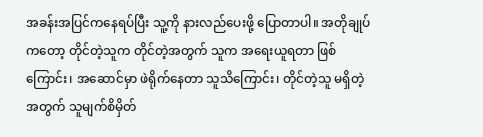အခန်းအပြင်ကနေရပ်ပြီး သူ့ကို နားလည်ပေးဖို့ ပြောတာပါ။ အတိုချုပ်ကတော့ တိုင်တဲ့သူက တိုင်တဲ့အတွက် သူက အရေးယူရတာ ဖြစ်ကြောင်း၊ အဆောင်မှာ ဖဲရိုက်နေတာ သူသိကြောင်း၊ တိုင်တဲ့သူ မရှိတဲ့အတွက် သူမျက်စိမှိတ်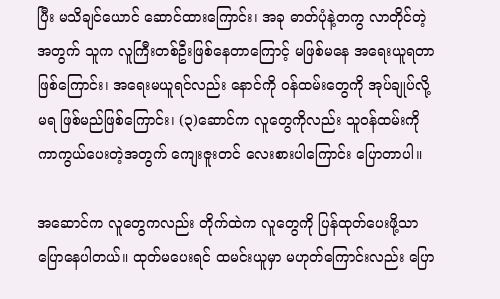ပြီး မသိချင်ယောင် ဆောင်ထားကြောင်း၊ အခု ဓာတ်ပုံနဲ့တကွ လာတိုင်တဲ့အတွက် သူက လူကြီးတစ်ဦးဖြစ်နေတာကြောင့် မဖြစ်မနေ အရေးယူရတာ ဖြစ်ကြောင်း၊ အရေးမယူရင်လည်း နောင်ကို ဝန်ထမ်းတွေကို အုပ်ချုပ်လို့ မရ ဖြစ်မည်ဖြစ်ကြောင်း၊ (၃)ဆောင်က လူတွေကိုလည်း သူဝန်ထမ်းကို ကာကွယ်ပေးတဲ့အတွက် ကျေးဇူးတင် လေးစားပါကြောင်း ပြောတာပါ။

အဆောင်က လူတွေကလည်း တိုက်ထဲက လူတွေကို ပြန်ထုတ်ပေးဖို့သာ ပြောနေပါတယ်။ ထုတ်မပေးရင် ထမင်းယူမှာ မဟုတ်ကြောင်းလည်း ပြော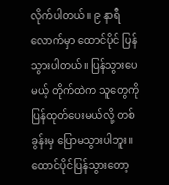လိုက်ပါတယ်။ ၉ နာရီလောက်မှာ ထောင်ပိုင် ပြန်သွားပါတယ်။ ပြန်သွားပေမယ့် တိုက်ထဲက သူတွေကို ပြန်ထုတ်ပေးမယ်လို့ တစ်ခွန်းမှ ပြောမသွားပါဘူး။ ထောင်ပိုင်ပြန်သွားတော့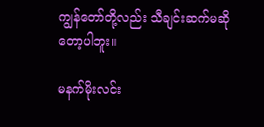ကျွန်တော်တို့လည်း သီချင်းဆက်မဆိုတော့ပါဘူး။

မနက်မိုးလင်း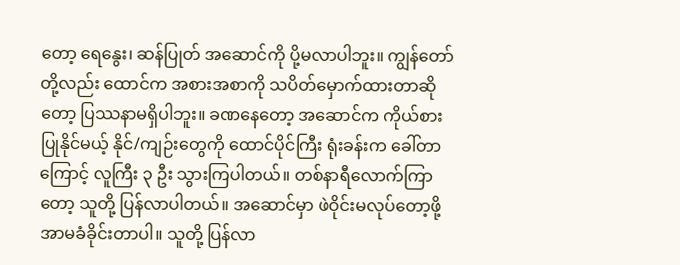တော့ ရေနွေး၊ ဆန်ပြုတ် အဆောင်ကို ပို့မလာပါဘူး။ ကျွန်တော်တို့လည်း ထောင်က အစားအစာကို သပိတ်မှောက်ထားတာဆိုတော့ ပြဿနာမရှိပါဘူး။ ခဏနေတော့ အဆောင်က ကိုယ်စားပြုနိုင်မယ့် နိုင်/ကျဉ်းတွေကို ထောင်ပိုင်ကြီး ရုံးခန်းက ခေါ်တာကြောင့် လူကြီး ၃ ဦး သွားကြပါတယ်။ တစ်နာရီလောက်ကြာတော့ သူတို့ ပြန်လာပါတယ်။ အဆောင်မှာ ဖဲဝိုင်းမလုပ်တော့ဖို့ အာမခံခိုင်းတာပါ။ သူတို့ ပြန်လာ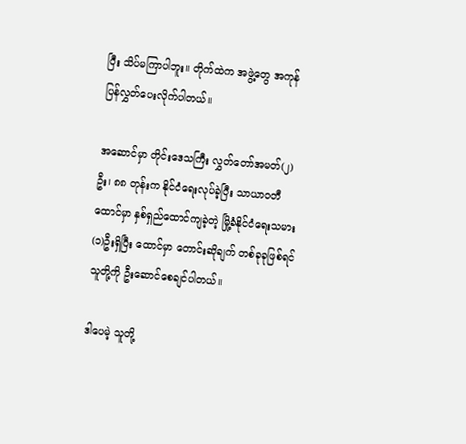ပြီး သိပ်မကြာပါဘူး။ တိုက်ထဲက အဖွဲ့တွေ အကုန် ပြန်လွှတ်ပေးလိုက်ပါတယ်။

အဆောင်မှာ တိုင်းဒေသကြီး လွှတ်တော်အမတ်(၂)ဦး၊ ၈၈ တုန်းက နိုင်ငံရေးလုပ်ခဲ့ပြီး သာယာဝတီထောင်မှာ နှစ်ရှည်ထောင်ကျခဲ့တဲ့ မြို့ခံနိုင်ငံရေးသမား(၁)ဦးရှိပြီး ထောင်မှာ တောင်းဆိုချက် တစ်ခုခုဖြစ်ရင် သူတို့ကို ဦးဆောင်စေချင်ပါတယ်။

ဒါပေမဲ့ သူတို့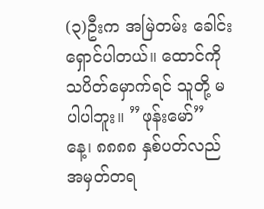(၃)ဦးက အမြဲတမ်း ခေါင်းရှောင်ပါတယ်။ ထောင်ကို သပိတ်မှောက်ရင် သူတို့ မပါပါဘူး။ ”ဖုန်းမော်” နေ့၊ ၈၈၈၈ နှစ်ပတ်လည် အမှတ်တရ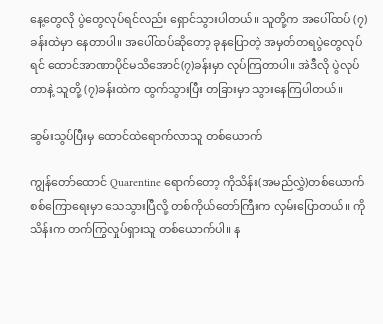နေ့တွေလို ပွဲတွေလုပ်ရင်လည်း ရှောင်သွားပါတယ်။ သူတို့က အပေါ်ထပ် (၇)ခန်းထဲမှာ နေတာပါ။ အပေါ်ထပ်ဆိုတော့ ခုနပြောတဲ့ အမှတ်တရပွဲတွေလုပ်ရင် ထောင်အာဏာပိုင်မသိအောင်(၇)ခန်းမှာ လုပ်ကြတာပါ။ အဲဒီလို ပွဲလုပ်တာနဲ့ သူတို့ (၇)ခန်းထဲက ထွက်သွားပြီး တခြားမှာ သွားနေကြပါတယ်။

ဆွမ်းသွပ်ပြီးမှ ထောင်ထဲရောက်လာသူ တစ်ယောက်

ကျွန်တော်ထောင် Quarentine ရောက်တော့ ကိုသိန်း(အမည်လွှဲ)တစ်ယောက် စစ်ကြောရေးမှာ သေသွားပြီလို့ တစ်ကိုယ်တော်ကြီးက လှမ်းပြောတယ်။ ကိုသိန်းက တက်ကြွလှုပ်ရှားသူ တစ်ယောက်ပါ။ န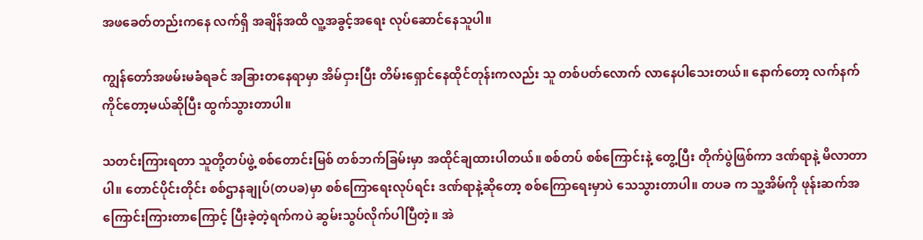အဖခေတ်တည်းကနေ လက်ရှိ အချိန်အထိ လူ့အခွင့်အရေး လုပ်ဆောင်နေသူပါ။

ကျွန်တော်အဖမ်းမခံရခင် အခြားတနေရာမှာ အိမ်ငှားပြီး တိမ်းရှောင်နေထိုင်တုန်းကလည်း သူ တစ်ပတ်လောက် လာနေပါသေးတယ်။ နောက်တော့ လက်နက်ကိုင်တော့မယ်ဆိုပြီး ထွက်သွားတာပါ။

သတင်းကြားရတာ သူတို့တပ်ဖွဲ့ စစ်တောင်းမြစ် တစ်ဘက်ခြမ်းမှာ အထိုင်ချထားပါတယ်။ စစ်တပ် စစ်ကြောင်းနဲ့ တွေ့ပြီး တိုက်ပွဲဖြစ်ကာ ဒဏ်ရာနဲ့ မိလာတာပါ။ တောင်ပိုင်းတိုင်း စစ်ဌာနချုပ်(တပခ)မှာ စစ်ကြောရေးလုပ်ရင်း ဒဏ်ရာနဲ့ဆိုတော့ စစ်ကြောရေးမှာပဲ သေသွားတာပါ။ တပခ က သူ့အိမ်ကို ဖုန်းဆက်အကြောင်းကြားတာကြောင့် ပြီးခဲ့တဲ့ရက်ကပဲ ဆွမ်းသွပ်လိုက်ပါပြီတဲ့။ အဲ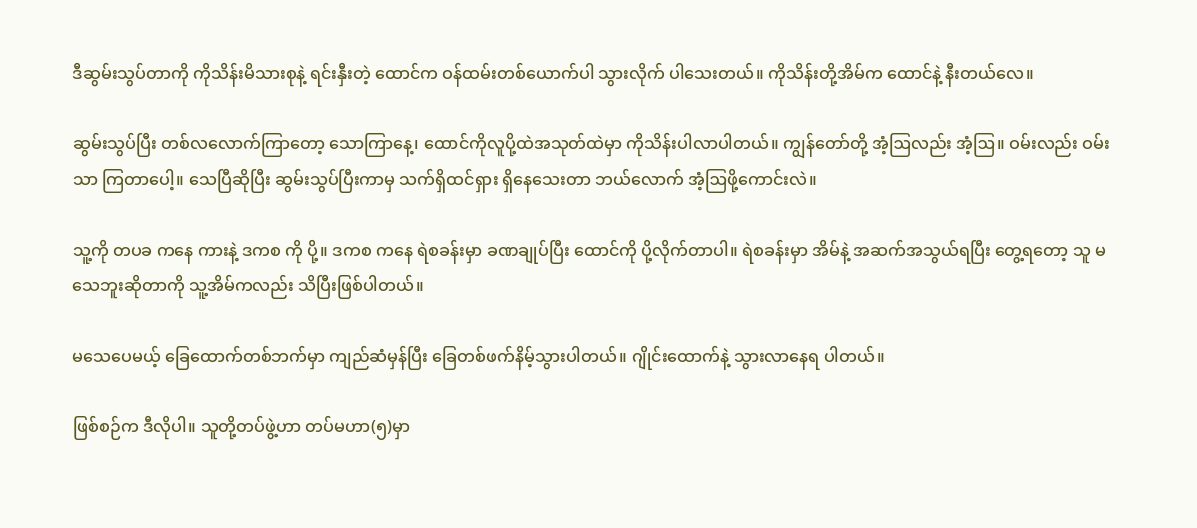ဒီဆွမ်းသွပ်တာကို ကိုသိန်းမိသားစုနဲ့ ရင်းနှီးတဲ့ ထောင်က ဝန်ထမ်းတစ်ယောက်ပါ သွားလိုက် ပါသေးတယ်။ ကိုသိန်းတို့အိမ်က ထောင်နဲ့ နီးတယ်လေ။

ဆွမ်းသွပ်ပြီး တစ်လလောက်ကြာတော့ သောကြာနေ့၊ ထောင်ကိုလူပို့ထဲအသုတ်ထဲမှာ ကိုသိန်းပါလာပါတယ်။ ကျွန်တော်တို့ အံ့ဩလည်း အံ့ဩ။ ဝမ်းလည်း ဝမ်းသာ ကြတာပေါ့။ သေပြီဆိုပြီး ဆွမ်းသွပ်ပြီးကာမှ သက်ရှိထင်ရှား ရှိနေသေးတာ ဘယ်လောက် အံ့ဩဖို့ကောင်းလဲ။

သူ့ကို တပခ ကနေ ကားနဲ့ ဒကစ ကို ပို့။ ဒကစ ကနေ ရဲစခန်းမှာ ခဏချုပ်ပြီး ထောင်ကို ပို့လိုက်တာပါ။ ရဲစခန်းမှာ အိမ်နဲ့ အဆက်အသွယ်ရပြီး တွေ့ရတော့ သူ မသေဘူးဆိုတာကို သူ့အိမ်ကလည်း သိပြီးဖြစ်ပါတယ်။

မသေပေမယ့် ခြေထောက်တစ်ဘက်မှာ ကျည်ဆံမှန်ပြီး ခြေတစ်ဖက်နိမ့်သွားပါတယ်။ ဂျိုင်းထောက်နဲ့ သွားလာနေရ ပါတယ်။

ဖြစ်စဉ်က ဒီလိုပါ။ သူတို့တပ်ဖွဲ့ဟာ တပ်မဟာ(၅)မှာ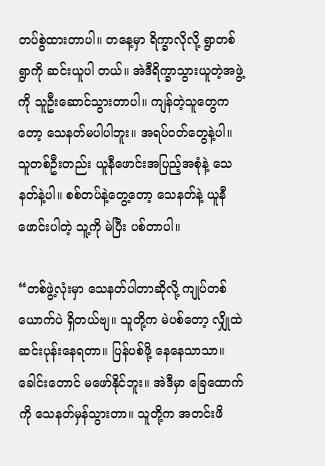တပ်စွဲထားတာပါ။ တနေ့မှာ ရိက္ခာလိုလို့ ရွာတစ်ရွာကို ဆင်းယူပါ တယ်။ အဲဒီရိက္ခာသွားယူတဲ့အဖွဲ့ကို သူဦးဆောင်သွားတာပါ။ ကျန်တဲ့သူတွေကတော့ သေနတ်မပါပါဘူး။ အရပ်ဝတ်တွေနဲ့ပါ။ သူတစ်ဦးတည်း ယူနီဖောင်းအပြည့်အစုံနဲ့ သေနတ်နဲ့ပါ။ စစ်တပ်နဲ့တွေ့တော့ သေနတ်နဲ့ ယူနီဖောင်းပါတဲ့ သူ့ကို မဲပြီး ပစ်တာပါ။

“တစ်ဖွဲ့လုံးမှာ သေနတ်ပါတာဆိုလို့ ကျုပ်တစ်ယောက်ပဲ ရှိတယ်ဗျ။ သူတို့က မဲပစ်တော့ လျှိုထဲ ဆင်းပုန်းနေရတာ။ ပြန်ပစ်ဖို့ နေနေသာသာ။ ခေါင်းတောင် မဖော်နိုင်ဘူး။ အဲဒီမှာ ခြေထောက်ကို သေနတ်မှန်သွားတာ။ သူတို့က အတင်းဖိ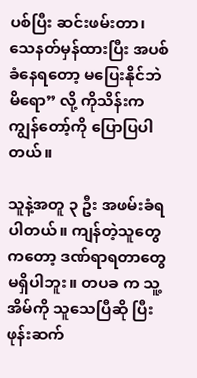ပစ်ပြီး ဆင်းဖမ်းတာ၊ သေနတ်မှန်ထားပြီး အပစ်ခံနေရတော့ မပြေးနိုင်ဘဲ မိရော” လို့ ကိုသိန်းက ကျွန်တော့်ကို ပြောပြပါတယ်။

သူနဲ့အတူ ၃ ဦး အဖမ်းခံရပါတယ်။ ကျန်တဲ့သူတွေကတော့ ဒဏ်ရာရတာတွေ မရှိပါဘူး။ တပခ က သူ့အိမ်ကို သူသေပြီဆို ပြီး ဖုန်းဆက်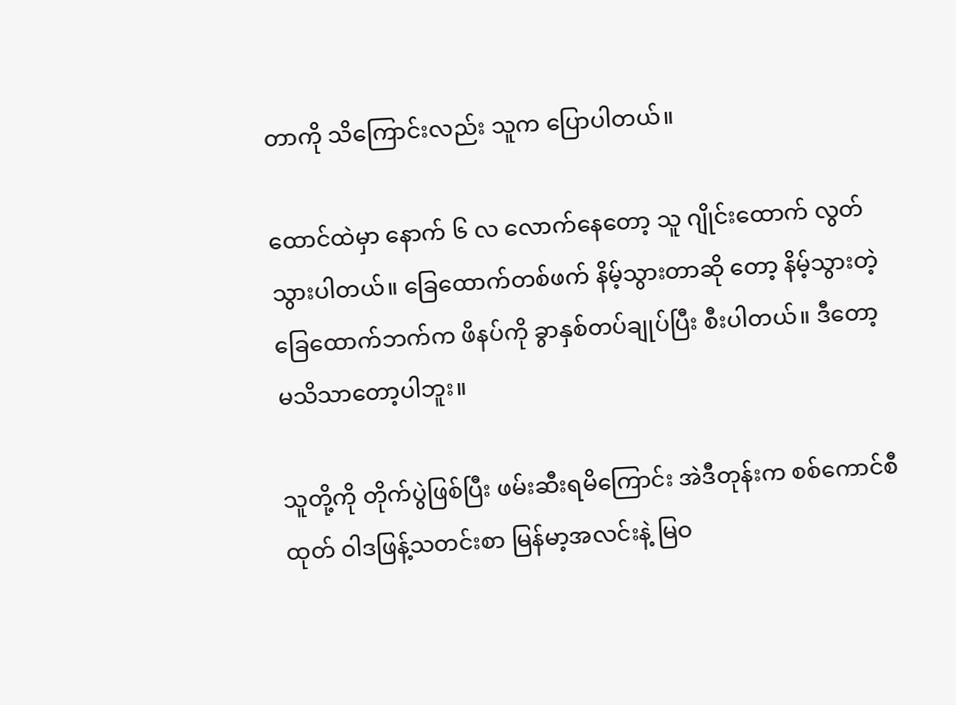တာကို သိကြောင်းလည်း သူက ပြောပါတယ်။

ထောင်ထဲမှာ နောက် ၆ လ လောက်နေတော့ သူ ဂျိုင်းထောက် လွတ်သွားပါတယ်။ ခြေထောက်တစ်ဖက် နိမ့်သွားတာဆို တော့ နိမ့်သွားတဲ့ ခြေထောက်ဘက်က ဖိနပ်ကို ခွာနှစ်တပ်ချုပ်ပြီး စီးပါတယ်။ ဒီတော့ မသိသာတော့ပါဘူး။

သူတို့ကို တိုက်ပွဲဖြစ်ပြီး ဖမ်းဆီးရမိကြောင်း အဲဒီတုန်းက စစ်ကောင်စီထုတ် ဝါဒဖြန့်သတင်းစာ မြန်မာ့အလင်းနဲ့ မြဝ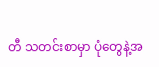တီ သတင်းစာမှာ ပုံတွေနဲ့အ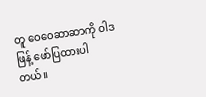တူ ဝေဝေဆာဆာကို ဝါဒဖြန့် ဖော်ပြထားပါတယ်။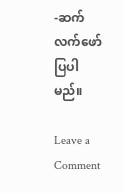-ဆက်လက်ဖော်ပြပါမည်။

Leave a Comment